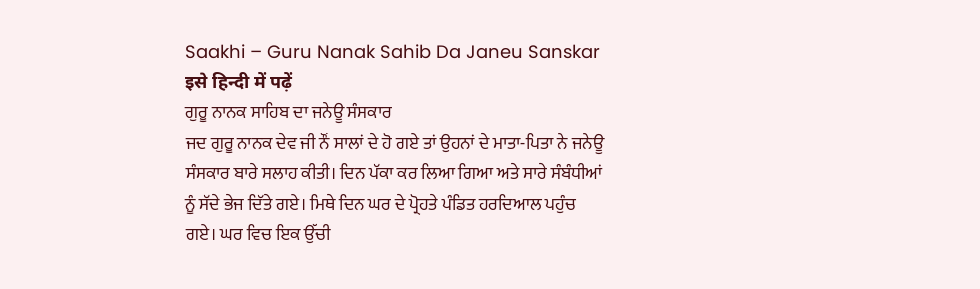Saakhi – Guru Nanak Sahib Da Janeu Sanskar
इसे हिन्दी में पढ़ें
ਗੁਰੂ ਨਾਨਕ ਸਾਹਿਬ ਦਾ ਜਨੇਊ ਸੰਸਕਾਰ
ਜਦ ਗੁਰੂ ਨਾਨਕ ਦੇਵ ਜੀ ਨੌਂ ਸਾਲਾਂ ਦੇ ਹੋ ਗਏ ਤਾਂ ਉਹਨਾਂ ਦੇ ਮਾਤਾ-ਪਿਤਾ ਨੇ ਜਨੇਊ ਸੰਸਕਾਰ ਬਾਰੇ ਸਲਾਹ ਕੀਤੀ। ਦਿਨ ਪੱਕਾ ਕਰ ਲਿਆ ਗਿਆ ਅਤੇ ਸਾਰੇ ਸੰਬੰਧੀਆਂ ਨੂੰ ਸੱਦੇ ਭੇਜ ਦਿੱਤੇ ਗਏ। ਮਿਥੇ ਦਿਨ ਘਰ ਦੇ ਪ੍ਰੋਹਤੇ ਪੰਡਿਤ ਹਰਦਿਆਲ ਪਹੁੰਚ ਗਏ। ਘਰ ਵਿਚ ਇਕ ਉੱਚੀ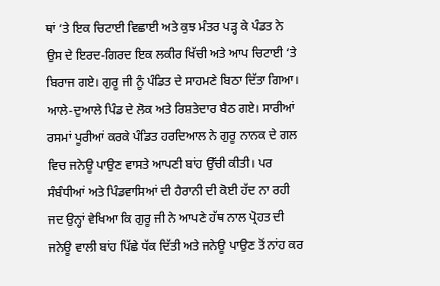ਥਾਂ ‘ਤੇ ਇਕ ਚਿਟਾਈ ਵਿਛਾਈ ਅਤੇ ਕੁਝ ਮੰਤਰ ਪੜ੍ਹ ਕੇ ਪੰਡਤ ਨੇ ਉਸ ਦੇ ਇਰਦ-ਗਿਰਦ ਇਕ ਲਕੀਰ ਖਿੱਚੀ ਅਤੇ ਆਪ ਚਿਟਾਈ ‘ਤੇ ਬਿਰਾਜ ਗਏ। ਗੁਰੂ ਜੀ ਨੂੰ ਪੰਡਿਤ ਦੇ ਸਾਹਮਣੇ ਬਿਠਾ ਦਿੱਤਾ ਗਿਆ। ਆਲੇ-ਦੁਆਲੇ ਪਿੰਡ ਦੇ ਲੋਕ ਅਤੇ ਰਿਸ਼ਤੇਦਾਰ ਬੈਠ ਗਏ। ਸਾਰੀਆਂ ਰਸਮਾਂ ਪੂਰੀਆਂ ਕਰਕੇ ਪੰਡਿਤ ਹਰਦਿਆਲ ਨੇ ਗੁਰੂ ਨਾਨਕ ਦੇ ਗਲ ਵਿਚ ਜਨੇਊ ਪਾਉਣ ਵਾਸਤੇ ਆਪਣੀ ਬਾਂਹ ਉੱਚੀ ਕੀਤੀ। ਪਰ ਸੰਬੰਧੀਆਂ ਅਤੇ ਪਿੰਡਵਾਸਿਆਂ ਦੀ ਹੈਰਾਨੀ ਦੀ ਕੋਈ ਹੱਦ ਨਾ ਰਹੀ ਜਦ ਉਨ੍ਹਾਂ ਵੇਖਿਆ ਕਿ ਗੁਰੂ ਜੀ ਨੇ ਆਪਣੇ ਹੱਥ ਨਾਲ ਪ੍ਰੋਹਤ ਦੀ ਜਨੇਊ ਵਾਲੀ ਬਾਂਹ ਪਿੱਛੇ ਧੱਕ ਦਿੱਤੀ ਅਤੇ ਜਨੇਊ ਪਾਉਣ ਤੋਂ ਨਾਂਹ ਕਰ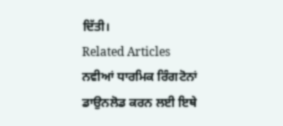ਦਿੱਤੀ।
Related Articles
ਨਵੀਆਂ ਧਾਰਮਿਕ ਰਿੰਗਟੋਨਾਂ ਡਾਉਨਲੋਡ ਕਰਨ ਲਈ ਇਥੇ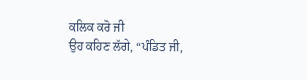ਕਲਿਕ ਕਰੋ ਜੀ
ਉਹ ਕਹਿਣ ਲੱਗੇ, “ਪੰਡਿਤ ਜੀ,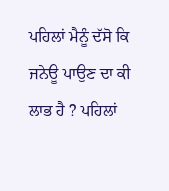ਪਹਿਲਾਂ ਮੈਨੂੰ ਦੱਸੋ ਕਿ ਜਨੇਊ ਪਾਉਣ ਦਾ ਕੀ ਲਾਭ ਹੈ ? ਪਹਿਲਾਂ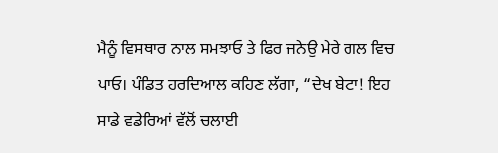ਮੈਨੂੰ ਵਿਸਥਾਰ ਨਾਲ ਸਮਝਾਓ ਤੇ ਫਿਰ ਜਨੇਉ ਮੇਰੇ ਗਲ ਵਿਚ ਪਾਓ। ਪੰਡਿਤ ਹਰਦਿਆਲ ਕਹਿਣ ਲੱਗਾ, “ਦੇਖ ਬੇਟਾ! ਇਹ ਸਾਡੇ ਵਡੇਰਿਆਂ ਵੱਲੋਂ ਚਲਾਈ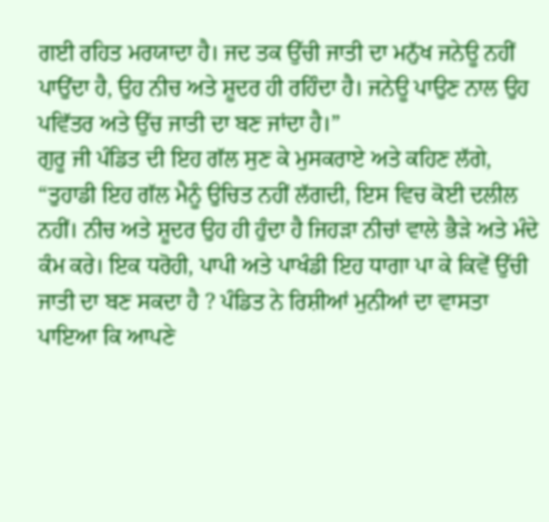ਗਈ ਰਹਿਤ ਮਰਯਾਦਾ ਹੈ। ਜਦ ਤਕ ਉੱਚੀ ਜਾਤੀ ਦਾ ਮਨੁੱਖ ਜਨੇਊ ਨਹੀਂ ਪਾਉਂਦਾ ਹੈ, ਉਹ ਨੀਚ ਅਤੇ ਸ਼ੂਦਰ ਹੀ ਰਹਿੰਦਾ ਹੈ। ਜਨੇਊ ਪਾਉਣ ਨਾਲ ਉਹ ਪਵਿੱਤਰ ਅਤੇ ਉੱਚ ਜਾਤੀ ਦਾ ਬਣ ਜਾਂਦਾ ਹੈ।”
ਗੁਰੂ ਜੀ ਪੰਡਿਤ ਦੀ ਇਹ ਗੱਲ ਸੁਣ ਕੇ ਮੁਸਕਰਾਏ ਅਤੇ ਕਹਿਣ ਲੱਗੇ, “ਤੁਹਾਡੀ ਇਹ ਗੱਲ ਮੈਨੂੰ ਉਚਿਤ ਨਹੀਂ ਲੱਗਦੀ, ਇਸ ਵਿਚ ਕੋਈ ਦਲੀਲ ਨਹੀਂ। ਨੀਚ ਅਤੇ ਸ਼ੂਦਰ ਉਹ ਹੀ ਹੁੰਦਾ ਹੈ ਜਿਹੜਾ ਨੀਚਾਂ ਵਾਲੇ ਭੈੜੇ ਅਤੇ ਮੰਦੇ ਕੰਮ ਕਰੇ। ਇਕ ਧਰੋਹੀ, ਪਾਪੀ ਅਤੇ ਪਾਖੰਡੀ ਇਹ ਧਾਗਾ ਪਾ ਕੇ ਕਿਵੇਂ ਉੱਚੀ ਜਾਤੀ ਦਾ ਬਣ ਸਕਦਾ ਹੈ ? ਪੰਡਿਤ ਨੇ ਰਿਸ਼ੀਆਂ ਮੁਨੀਆਂ ਦਾ ਵਾਸਤਾ ਪਾਇਆ ਕਿ ਆਪਣੇ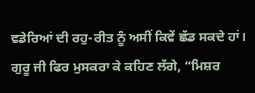ਵਡੇਰਿਆਂ ਦੀ ਰਹੁ-ਰੀਤ ਨੂੰ ਅਸੀਂ ਕਿਵੇਂ ਛੱਡ ਸਕਦੇ ਹਾਂ। ਗੁਰੂ ਜੀ ਫਿਰ ਮੁਸਕਰਾ ਕੇ ਕਹਿਣ ਲੱਗੇ, “ਮਿਸ਼ਰ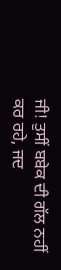ਜੀ! ਤੁਸੀਂ ਬਬੇਕ ਦੀ ਗੱਲ ਨਹੀਂ ਕਰ ਰਹੇ, ਜਦ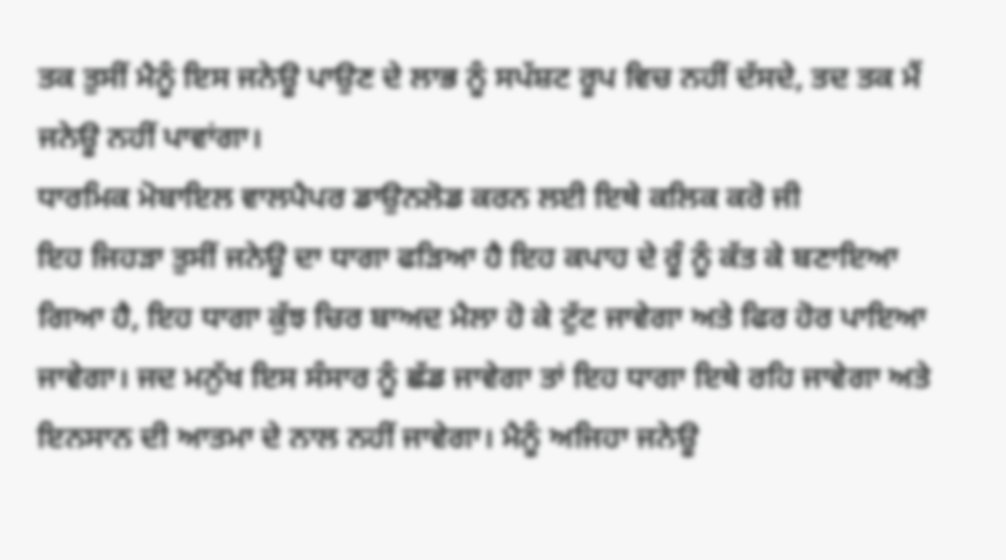ਤਕ ਤੁਸੀਂ ਮੈਨੂੰ ਇਸ ਜਨੇਊ ਪਾਉਣ ਦੇ ਲਾਭ ਨੂੰ ਸਪੱਸ਼ਟ ਰੂਪ ਵਿਚ ਨਹੀਂ ਦੱਸਦੇ, ਤਦ ਤਕ ਮੈਂ ਜਨੇਊ ਨਹੀਂ ਪਾਵਾਂਗਾ।
ਧਾਰਮਿਕ ਮੋਬਾਇਲ ਵਾਲਪੈਪਰ ਡਾਉਨਲੋਡ ਕਰਨ ਲਈ ਇਥੇ ਕਲਿਕ ਕਰੋ ਜੀ
ਇਹ ਜਿਹੜਾ ਤੁਸੀਂ ਜਨੇਊ ਦਾ ਧਾਗਾ ਫੜਿਆ ਹੈ ਇਹ ਕਪਾਹ ਦੇ ਰੂੰ ਨੂੰ ਕੱਤ ਕੇ ਬਣਾਇਆ ਗਿਆ ਹੈ, ਇਹ ਧਾਗਾ ਕੁੱਝ ਚਿਰ ਬਾਅਦ ਮੈਲਾ ਹੋ ਕੇ ਟੁੱਟ ਜਾਵੇਗਾ ਅਤੇ ਫਿਰ ਹੋਰ ਪਾਇਆ ਜਾਵੇਗਾ। ਜਦ ਮਨੁੱਖ ਇਸ ਸੰਸਾਰ ਨੂੰ ਛੱਡ ਜਾਵੇਗਾ ਤਾਂ ਇਹ ਧਾਗਾ ਇਥੇ ਰਹਿ ਜਾਵੇਗਾ ਅਤੇ ਇਨਸਾਨ ਦੀ ਆਤਮਾ ਦੇ ਨਾਲ ਨਹੀਂ ਜਾਵੇਗਾ। ਮੈਨੂੰ ਅਜਿਹਾ ਜਨੇਊ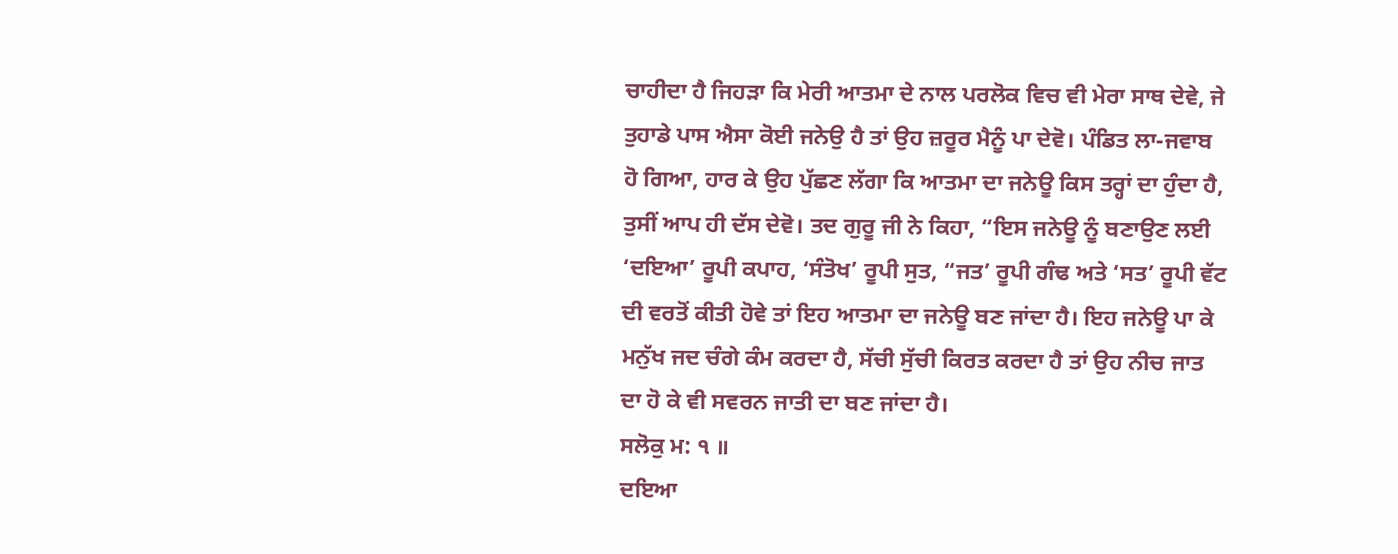ਚਾਹੀਦਾ ਹੈ ਜਿਹੜਾ ਕਿ ਮੇਰੀ ਆਤਮਾ ਦੇ ਨਾਲ ਪਰਲੋਕ ਵਿਚ ਵੀ ਮੇਰਾ ਸਾਥ ਦੇਵੇ, ਜੇ ਤੁਹਾਡੇ ਪਾਸ ਐਸਾ ਕੋਈ ਜਨੇਉ ਹੈ ਤਾਂ ਉਹ ਜ਼ਰੂਰ ਮੈਨੂੰ ਪਾ ਦੇਵੋ। ਪੰਡਿਤ ਲਾ-ਜਵਾਬ ਹੋ ਗਿਆ, ਹਾਰ ਕੇ ਉਹ ਪੁੱਛਣ ਲੱਗਾ ਕਿ ਆਤਮਾ ਦਾ ਜਨੇਊ ਕਿਸ ਤਰ੍ਹਾਂ ਦਾ ਹੁੰਦਾ ਹੈ, ਤੁਸੀਂ ਆਪ ਹੀ ਦੱਸ ਦੇਵੋ। ਤਦ ਗੁਰੂ ਜੀ ਨੇ ਕਿਹਾ, “ਇਸ ਜਨੇਊ ਨੂੰ ਬਣਾਉਣ ਲਈ ‘ਦਇਆ’ ਰੂਪੀ ਕਪਾਹ, ‘ਸੰਤੋਖ’ ਰੂਪੀ ਸੁਤ, “ਜਤ’ ਰੂਪੀ ਗੰਢ ਅਤੇ ‘ਸਤ’ ਰੂਪੀ ਵੱਟ ਦੀ ਵਰਤੋਂ ਕੀਤੀ ਹੋਵੇ ਤਾਂ ਇਹ ਆਤਮਾ ਦਾ ਜਨੇਊ ਬਣ ਜਾਂਦਾ ਹੈ। ਇਹ ਜਨੇਊ ਪਾ ਕੇ ਮਨੁੱਖ ਜਦ ਚੰਗੇ ਕੰਮ ਕਰਦਾ ਹੈ, ਸੱਚੀ ਸੁੱਚੀ ਕਿਰਤ ਕਰਦਾ ਹੈ ਤਾਂ ਉਹ ਨੀਚ ਜਾਤ ਦਾ ਹੋ ਕੇ ਵੀ ਸਵਰਨ ਜਾਤੀ ਦਾ ਬਣ ਜਾਂਦਾ ਹੈ।
ਸਲੋਕੁ ਮ: ੧ ॥
ਦਇਆ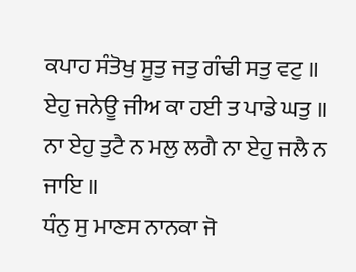ਕਪਾਹ ਸੰਤੋਖੁ ਸੂਤੁ ਜਤੁ ਗੰਢੀ ਸਤੁ ਵਟੁ ॥
ਏਹੁ ਜਨੇਊ ਜੀਅ ਕਾ ਹਈ ਤ ਪਾਡੇ ਘਤੁ ॥
ਨਾ ਏਹੁ ਤੁਟੈ ਨ ਮਲੁ ਲਗੈ ਨਾ ਏਹੁ ਜਲੈ ਨ ਜਾਇ ॥
ਧੰਨੁ ਸੁ ਮਾਣਸ ਨਾਨਕਾ ਜੋ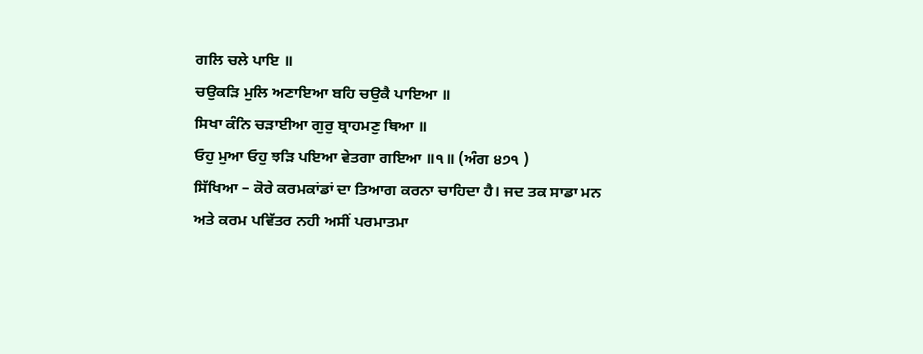ਗਲਿ ਚਲੇ ਪਾਇ ॥
ਚਉਕੜਿ ਮੁਲਿ ਅਣਾਇਆ ਬਹਿ ਚਉਕੈ ਪਾਇਆ ॥
ਸਿਖਾ ਕੰਨਿ ਚੜਾਈਆ ਗੁਰੁ ਬ੍ਰਾਹਮਣੁ ਥਿਆ ॥
ਓਹੁ ਮੁਆ ਓਹੁ ਝੜਿ ਪਇਆ ਵੇਤਗਾ ਗਇਆ ॥੧॥ (ਅੰਗ ੪੭੧ )
ਸਿੱਖਿਆ – ਕੋਰੇ ਕਰਮਕਾਂਡਾਂ ਦਾ ਤਿਆਗ ਕਰਨਾ ਚਾਹਿਦਾ ਹੈ। ਜਦ ਤਕ ਸਾਡਾ ਮਨ ਅਤੇ ਕਰਮ ਪਵਿੱਤਰ ਨਹੀ ਅਸੀਂ ਪਰਮਾਤਮਾ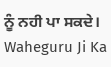ਨੂੰ ਨਹੀ ਪਾ ਸਕਦੇ।
Waheguru Ji Ka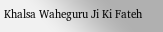Khalsa Waheguru Ji Ki Fateh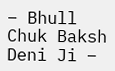– Bhull Chuk Baksh Deni Ji –